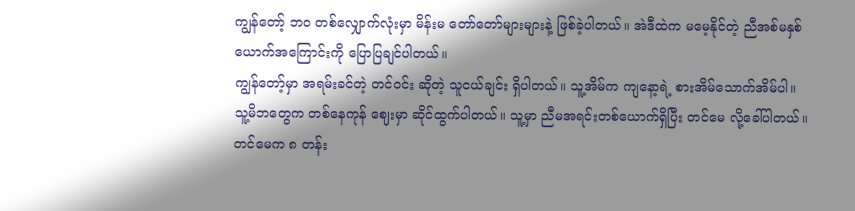ကျွန်တော့် ဘဝ တစ်လျှောက်လုံးမှာ မိန်းမ တော်တော်များများနဲ့ ဖြစ်ခဲ့ပါတယ်။ အဲဒီထဲက မမေ့နိုင်တဲ့ ညီအစ်မနှစ်ယောက်အကြောင်းကို ပြောပြချင်ပါတယ်။
ကျွန်တော့်မှာ အရမ်းခင်တဲ့ တင်ဝင်း ဆိုတဲ့ သူငယ်ချင်း ရှိပါတယ်။ သူ့အိမ်က ကျနော့ရဲ့ စားအိမ်သောက်အိမ်ပါ။ သူ့မိဘတွေက တစ်နေကုန် ဈေးမှာ ဆိုင်ထွက်ပါတယ်။ သူ့မှာ ညီမအရင်းတစ်ယောက်ရှိပြီး တင်မေ လို့ခေါ်ပါတယ်။ တင်မေက ၈ တန်း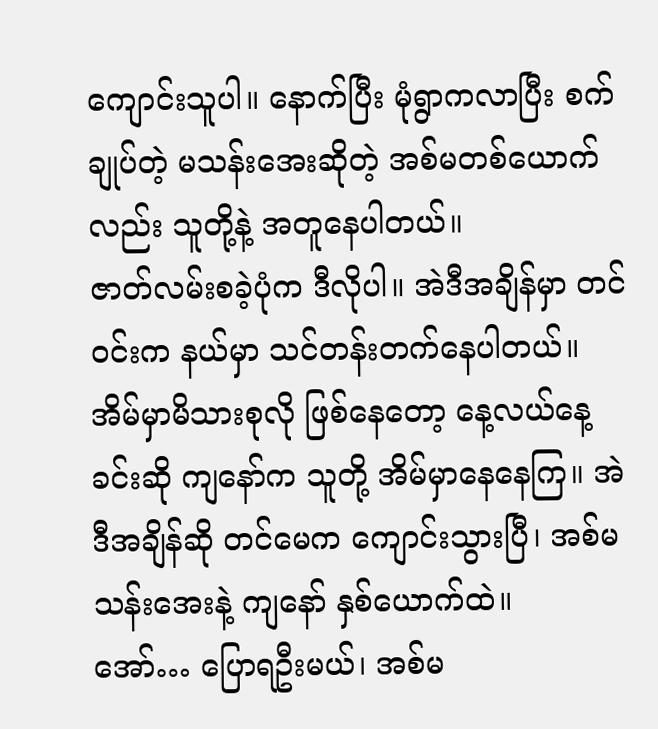ကျောင်းသူပါ။ နောက်ပြီး မုံရွာကလာပြီး စက်ချုပ်တဲ့ မသန်းအေးဆိုတဲ့ အစ်မတစ်ယောက်လည်း သူတို့နဲ့ အတူနေပါတယ်။
ဇာတ်လမ်းစခဲ့ပုံက ဒီလိုပါ။ အဲဒီအချိန်မှာ တင်ဝင်းက နယ်မှာ သင်တန်းတက်နေပါတယ်။ အိမ်မှာမိသားစုလို ဖြစ်နေတော့ နေ့လယ်နေ့ခင်းဆို ကျနော်က သူတို့ အိမ်မှာနေနေကြ။ အဲဒီအချိန်ဆို တင်မေက ကျောင်းသွားပြီ၊ အစ်မသန်းအေးနဲ့ ကျနော် နှစ်ယောက်ထဲ။
အော်… ပြောရဦးမယ်၊ အစ်မ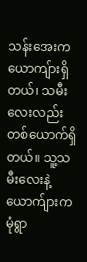သန်းအေးက ယောကျ်ားရှိတယ်၊ သမီးလေးလည်း တစ်ယောက်ရှိတယ်။ သူ့သမီးလေးနဲ့ ယောက်ျားက မုံရွာ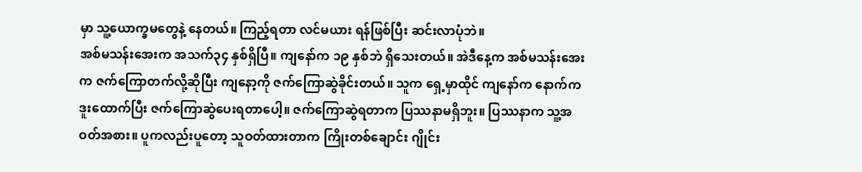မှာ သူ့ယောက္ခမတွေနဲ့ နေတယ်။ ကြည့်ရတာ လင်မယား ရန်ဖြစ်ပြီး ဆင်းလာပုံဘဲ။
အစ်မသန်းအေးက အသက်၃၄ နှစ်ရှိပြီ။ ကျနော်က ၁၉ နှစ်ဘဲ ရှိသေးတယ်။ အဲဒီနေ့က အစ်မသန်းအေးက ဇက်ကြောတက်လို့ဆိုပြီး ကျနော့ကို ဇက်ကြောဆွဲခိုင်းတယ်။ သူက ရှေ့မှာထိုင် ကျနော်က နောက်က ဒူးထောက်ပြီး ဇက်ကြောဆွဲပေးရတာပေါ့။ ဇက်ကြောဆွဲရတာက ပြဿနာမရှိဘူး။ ပြဿနာက သူ့အဝတ်အစား။ ပူကလည်းပူတော့ သူဝတ်ထားတာက ကြိုးတစ်ချောင်း ဂျိုင်း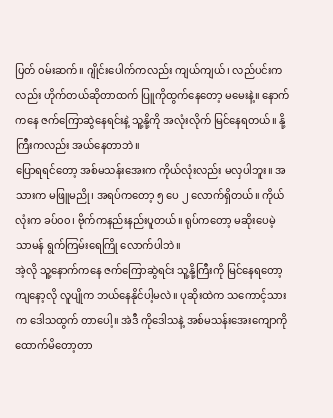ပြတ် ၀မ်းဆက်။ ဂျိုင်းပေါက်ကလည်း ကျယ်ကျယ်၊ လည်ပင်းကလည်း ဟိုက်တယ်ဆိုတာထက် ပြူကိုထွက်နေတော့ မမေးနဲ့။ နောက်ကနေ ဇက်ကြောဆွဲနေရင်းနဲ့ သူ့နို့ကို အလုံးလိုက် မြင်နေရတယ်။ နို့ကြီးကလည်း အယ်နေတာဘဲ။
ပြောရရင်တော့ အစ်မသန်းအေးက ကိုယ်လုံးလည်း မလှပါဘူး။ အသားက မဖြူမညို၊ အရပ်ကတော့ ၅ ပေ ၂ လောက်ရှိတယ်။ ကိုယ်လုံးက ခပ်၀၀၊ ဗိုက်ကနည်းနည်းပူတယ်။ ရုပ်ကတော့ မဆိုးပေမဲ့ သာမန် ရွက်ကြမ်းရေကြို လောက်ပါဘဲ။
အဲ့လို သူ့နောက်ကနေ ဇက်ကြောဆွဲရင်း သူ့နို့ကြီးကို မြင်နေရတော့ ကျနော့လို လူပျိုက ဘယ်နေနိုင်ပါ့မလဲ။ ပုဆိုးထဲက သကောင့်သားက ဒေါသထွက် တာပေါ့။ အဲဒီ ကိုဒေါသနဲ့ အစ်မသန်းအေးကျောကို ထောက်မိတော့တာ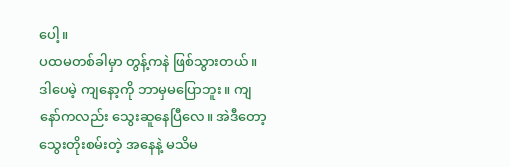ပေါ့။
ပထမတစ်ခါမှာ တွန့်ကနဲ ဖြစ်သွားတယ်။ ဒါပေမဲ့ ကျနော့ကို ဘာမှမပြောဘူး။ ကျနော်ကလည်း သွေးဆူနေပြီလေ။ အဲဒီတော့ သွေးတိုးစမ်းတဲ့ အနေနဲ့ မသိမ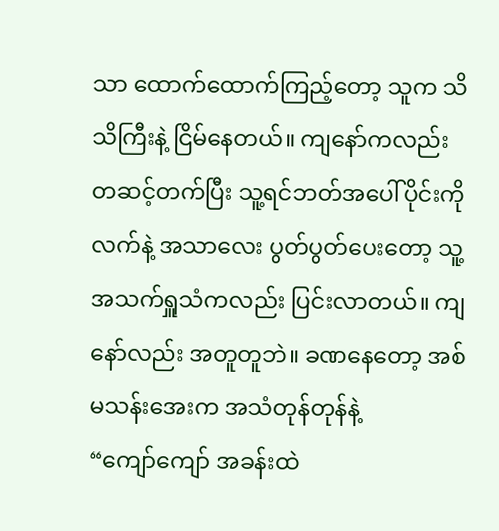သာ ထောက်ထောက်ကြည့်တော့ သူက သိသိကြီးနဲ့ ငြိမ်နေတယ်။ ကျနော်ကလည်း တဆင့်တက်ပြီး သူ့ရင်ဘတ်အပေါ်ပိုင်းကို လက်နဲ့ အသာလေး ပွတ်ပွတ်ပေးတော့ သူ့အသက်ရှူသံကလည်း ပြင်းလာတယ်။ ကျနော်လည်း အတူတူဘဲ။ ခဏနေတော့ အစ်မသန်းအေးက အသံတုန်တုန်နဲ့
“ကျော်ကျော် အခန်းထဲ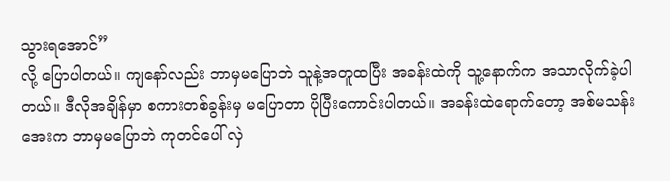သွားရအောင်”
လို့ ပြောပါတယ်။ ကျနော်လည်း ဘာမှမပြောဘဲ သူနဲ့အတူထပြီး အခန်းထဲကို သူ့နောက်က အသာလိုက်ခဲ့ပါတယ်။ ဒီလိုအချိန်မှာ စကားတစ်ခွန်းမှ မပြောတာ ပိုပြီးကောင်းပါတယ်။ အခန်းထဲရောက်တော့ အစ်မသန်းအေးက ဘာမှမပြောဘဲ ကုတင်ပေါ် လှဲ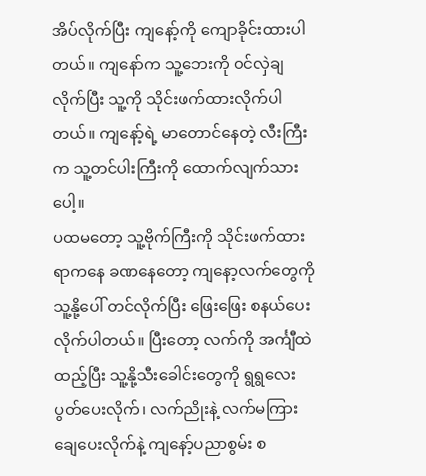အိပ်လိုက်ပြီး ကျနော့်ကို ကျောခိုင်းထားပါတယ်။ ကျနော်က သူ့ဘေးကို ၀င်လှဲချလိုက်ပြီး သူ့ကို သိုင်းဖက်ထားလိုက်ပါတယ်။ ကျနော့်ရဲ့ မာတောင်နေတဲ့ လီးကြီးက သူ့တင်ပါးကြီးကို ထောက်လျက်သားပေါ့။
ပထမတော့ သူ့ဗိုက်ကြီးကို သိုင်းဖက်ထားရာကနေ ခဏနေတော့ ကျနော့လက်တွေကို သူ့နို့ပေါ် တင်လိုက်ပြီး ဖြေးဖြေး စနယ်ပေးလိုက်ပါတယ်။ ပြီးတော့ လက်ကို အင်္ကျီထဲထည့်ပြီး သူ့နို့သီးခေါင်းတွေကို ရွရွလေး ပွတ်ပေးလိုက်၊ လက်ညိုးနဲ့ လက်မကြား ချေပေးလိုက်နဲ့ ကျနော့်ပညာစွမ်း စ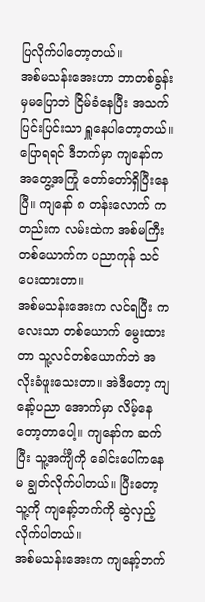ပြလိုက်ပါတော့တယ်။
အစ်မသန်းအေးဟာ ဘာတစ်ခွန်းမှမပြောဘဲ ငြိမ်ခံနေပြီး အသက်ပြင်းပြင်းသာ ရှူနေပါတော့တယ်။ ပြောရရင် ဒီဘက်မှာ ကျနော်က အတွေ့အကြုံ တော်တော်ရှိပြီးနေပြီ။ ကျနော် ၈ တန်းလောက် ကတည်းက လမ်းထဲက အစ်မကြီး တစ်ယောက်က ပညာကုန် သင်ပေးထားတာ။
အစ်မသန်းအေးက လင်ရပြီး ကလေးသာ တစ်ယောက် မွေးထားတာ သူ့လင်တစ်ယောက်ဘဲ အလိုးခံဖူးသေးတာ။ အဲဒီတော့ ကျနော့်ပညာ အောက်မှာ လိမ့်နေတော့တာပေါ့။ ကျနော်က ဆက်ပြီး သူ့အင်္ကျီကို ခေါင်းပေါ်ကနေ မ ချွတ်လိုက်ပါတယ်။ ပြီးတော့ သူ့ကို ကျနော့်ဘက်ကို ဆွဲလှည့်လိုက်ပါတယ်။
အစ်မသန်းအေးက ကျနော့်ဘက်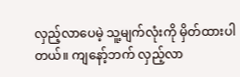လှည့်လာပေမဲ့ သူ့မျက်လုံးကို မှိတ်ထားပါတယ်။ ကျနော့်ဘက် လှည့်လာ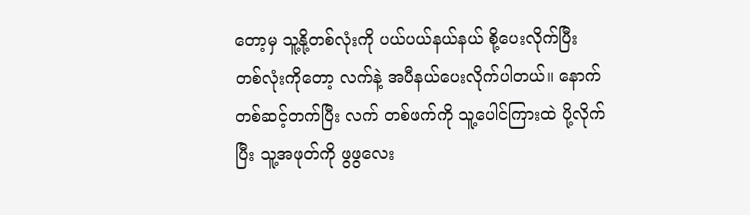တော့မှ သူ့နို့တစ်လုံးကို ပယ်ပယ်နယ်နယ် စို့ပေးလိုက်ပြီး တစ်လုံးကိုတော့ လက်နဲ့ အပီနယ်ပေးလိုက်ပါတယ်။ နောက်တစ်ဆင့်တက်ပြီး လက် တစ်ဖက်ကို သူ့ပေါင်ကြားထဲ ပို့လိုက်ပြီး သူ့အဖုတ်ကို ဖွဖွလေး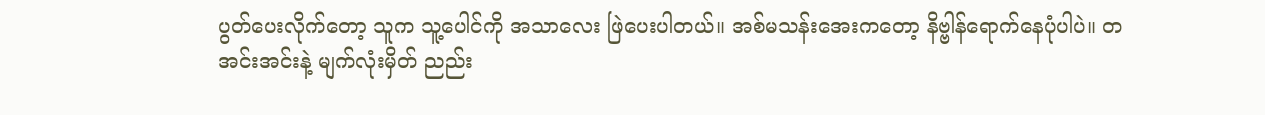ပွတ်ပေးလိုက်တော့ သူက သူ့ပေါင်ကို အသာလေး ဖြဲပေးပါတယ်။ အစ်မသန်းအေးကတော့ နိဗ္ဗါန်ရောက်နေပုံပါပဲ။ တအင်းအင်းနဲ့ မျက်လုံးမှိတ် ညည်း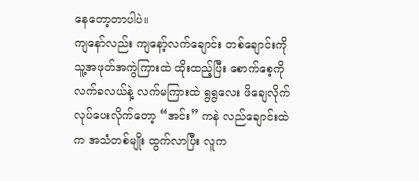နေတော့တာပါပဲ။
ကျနော်လည်း ကျနော့်လက်ချောင်း တစ်ချောင်းကို သူ့အဖုတ်အကွဲကြားထဲ ထိုးထည့်ပြီး စောက်စေ့ကို လက်ခလယ်နဲ့ လက်မကြားထဲ ရွရွလေး ဖိချေလိုက် လုပ်ပေးလိုက်တော့ “အင်း” ကနဲ လည်ချောင်းထဲက အသံတစ်မျိုး ထွက်လာပြီး လူက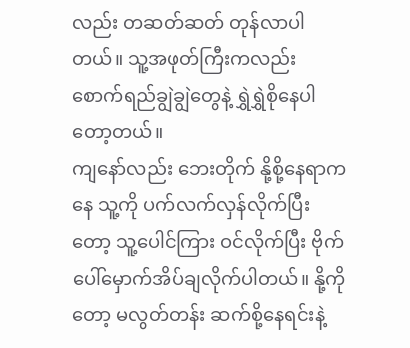လည်း တဆတ်ဆတ် တုန်လာပါတယ်။ သူ့အဖုတ်ကြီးကလည်း စောက်ရည်ချွဲချွဲတွေနဲ့ ရွှဲရွှဲစိုနေပါတော့တယ်။
ကျနော်လည်း ဘေးတိုက် နို့စို့နေရာကနေ သူ့ကို ပက်လက်လှန်လိုက်ပြီးတော့ သူ့ပေါင်ကြား ဝင်လိုက်ပြီး ဗိုက်ပေါ်မှောက်အိပ်ချလိုက်ပါတယ်။ နို့ကိုတော့ မလွတ်တန်း ဆက်စို့နေရင်းနဲ့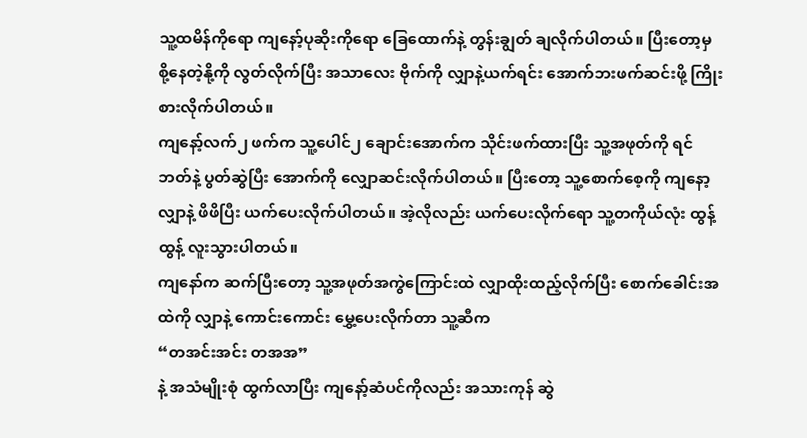သူ့ထမိန်ကိုရော ကျနော့်ပုဆိုးကိုရော ခြေထောက်နဲ့ တွန်းချွတ် ချလိုက်ပါတယ်။ ပြီးတော့မှ စို့နေတဲ့နို့ကို လွတ်လိုက်ပြီး အသာလေး ဗိုက်ကို လျှာနဲ့ယက်ရင်း အောက်ဘးဖက်ဆင်းဖို့ ကြိုးစားလိုက်ပါတယ်။
ကျနော့်လက်၂ ဖက်က သူ့ပေါင်၂ ချောင်းအောက်က သိုင်းဖက်ထားပြီး သူ့အဖုတ်ကို ရင်ဘတ်နဲ့ ပွတ်ဆွဲပြီး အောက်ကို လျှောဆင်းလိုက်ပါတယ်။ ပြီးတော့ သူ့စောက်စေ့ကို ကျနော့လျှာနဲ့ ဖိဖိပြီး ယက်ပေးလိုက်ပါတယ်။ အဲ့လိုလည်း ယက်ပေးလိုက်ရော သူ့တကိုယ်လုံး ထွန့်ထွန့် လူးသွားပါတယ်။
ကျနော်က ဆက်ပြီးတော့ သူ့အဖုတ်အကွဲကြောင်းထဲ လျှာထိုးထည့်လိုက်ပြီး စောက်ခေါင်းအထဲကို လျှာနဲ့ ကောင်းကောင်း မွှေ့ပေးလိုက်တာ သူ့ဆီက
“တအင်းအင်း တအအ”
နဲ့ အသံမျိုးစုံ ထွက်လာပြီး ကျနော့်ဆံပင်ကိုလည်း အသားကုန် ဆွဲ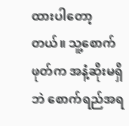ထားပါတော့တယ်။ သူ့စောက်ဖုတ်က အနံ့ဆိုးမရှိဘဲ စောက်ရည်အရ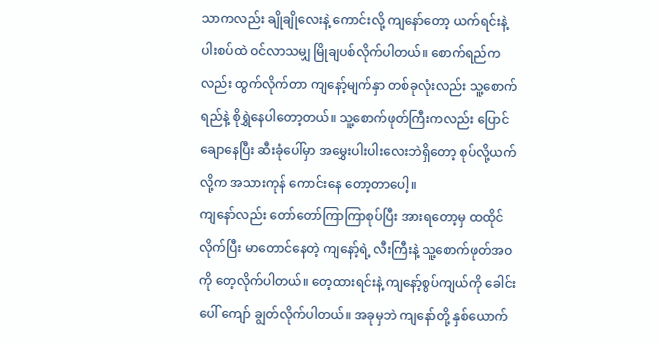သာကလည်း ချိုချိုလေးနဲ့ ကောင်းလို့ ကျနော်တော့ ယက်ရင်းနဲ့ ပါးစပ်ထဲ ဝင်လာသမျှ မြိုချပစ်လိုက်ပါတယ်။ စောက်ရည်ကလည်း ထွက်လိုက်တာ ကျနော့်မျက်နှာ တစ်ခုလုံးလည်း သူ့စောက်ရည်နဲ့ စိုရွှဲနေပါတော့တယ်။ သူ့စောက်ဖုတ်ကြီးကလည်း ပြောင်ချောနေပြီး ဆီးခုံပေါ်မှာ အမွှေးပါးပါးလေးဘဲရှိတော့ စုပ်လို့ယက်လို့က အသားကုန် ကောင်းနေ တော့တာပေါ့။
ကျနော်လည်း တော်တော်ကြာကြာစုပ်ပြီး အားရတော့မှ ထထိုင်လိုက်ပြီး မာတောင်နေတဲ့ ကျနော့်ရဲ့ လီးကြီးနဲ့ သူ့စောက်ဖုတ်အဝကို တေ့လိုက်ပါတယ်။ တေ့ထားရင်းနဲ့ ကျနော့်စွပ်ကျယ်ကို ခေါင်းပေါ် ကျော် ချွတ်လိုက်ပါတယ်။ အခုမှဘဲ ကျနော်တို့ နှစ်ယောက်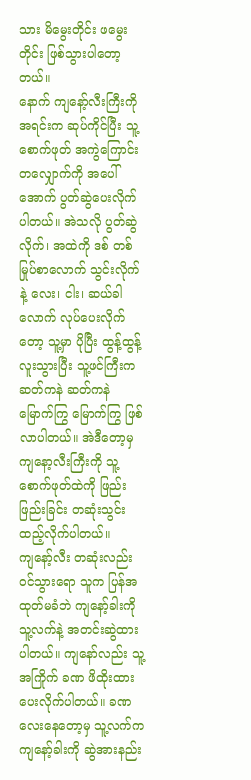သား မိမွေးတိုင်း ဖမွေးတိုင်း ဖြစ်သွားပါတော့တယ်။
နောက် ကျနော့်လီးကြီးကို အရင်းက ဆုပ်ကိုင်ပြီး သူ့စောက်ဖုတ် အကွဲကြောင်းတလျှောက်ကို အပေါ် အောက် ပွတ်ဆွဲပေးလိုက်ပါတယ်။ အဲသလို ပွတ်ဆွဲလိုက်၊ အထဲကို ဒစ် တစ်မြုပ်စာလောက် သွင်းလိုက်နဲ့ လေး၊ ငါး၊ ဆယ်ခါလောက် လုပ်ပေးလိုက်တော့ သူ့မှာ ပိုပြီး ထွန့်ထွန့်လူးသွားပြီး သူ့ဖင်ကြီးက ဆတ်ကနဲ ဆတ်ကနဲ မြောက်ကြွ မြောက်ကြွ ဖြစ်လာပါတယ်။ အဲဒီတော့မှ ကျနော့လီးကြီးကို သူ့စောက်ဖုတ်ထဲကို ဖြည်းဖြည်းခြင်း တဆုံးသွင်း ထည့်လိုက်ပါတယ်။
ကျနော့်လီး တဆုံးလည်း ဝင်သွားရော သူက ပြန်အထုတ်မခံဘဲ ကျနော့်ခါးကို သူ့လက်နဲ့ အတင်းဆွဲထားပါတယ်။ ကျနော်လည်း သူ့အကြိုက် ခဏ ဖိထိုးထားပေးလိုက်ပါတယ်။ ခဏလေးနေတော့မှ သူ့လက်က ကျနော့်ခါးကို ဆွဲအားနည်း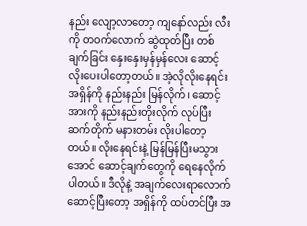နည်း လျော့လာတော့ ကျနော်လည်း လီးကို တဝက်လောက် ဆွဲထုတ်ပြီး တစ်ချက်ခြင်း နှေးနှေးမှန်မှန်လေး ဆောင့်လိုးပေးပါတော့တယ်။ အဲ့လိုလိုးနေရင်း အရှိန်ကို နည်းနည်း မြန်လိုက်၊ ဆောင့်အားကို နည်းနည်းတိုးလိုက် လုပ်ပြီး ဆက်တိုက် မနားတမ်း လိုးပါတော့တယ်။ လိုးနေရင်းနဲ့ မြန်မြန်ပြီးမသွားအောင် ဆောင့်ချက်တွေကို ရေနေလိုက်ပါတယ်။ ဒီလိုနဲ့ အချက်လေးရာလောက် ဆောင့်ပြီးတော့ အရှိန်ကို ထပ်တင်ပြီး အ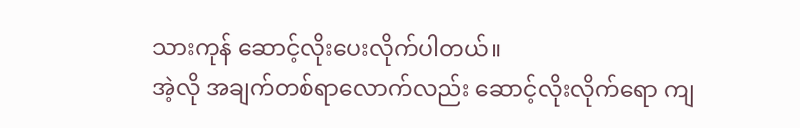သားကုန် ဆောင့်လိုးပေးလိုက်ပါတယ်။
အဲ့လို အချက်တစ်ရာလောက်လည်း ဆောင့်လိုးလိုက်ရော ကျ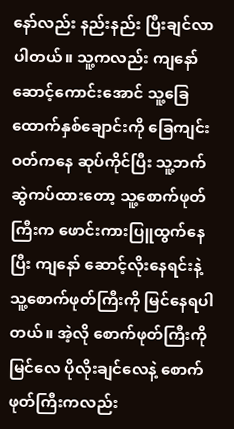နော်လည်း နည်းနည်း ပြီးချင်လာပါတယ်။ သူ့ကလည်း ကျနော် ဆောင့်ကောင်းအောင် သူ့ခြေထောက်နှစ်ချောင်းကို ခြေကျင်းဝတ်ကနေ ဆုပ်ကိုင်ပြီး သူ့ဘက်ဆွဲကပ်ထားတော့ သူ့စောက်ဖုတ်ကြီးက ဖောင်းကားပြူထွက်နေပြီး ကျနော် ဆောင့်လိုးနေရင်းနဲ့ သူ့စောက်ဖုတ်ကြီးကို မြင်နေရပါတယ်။ အဲ့လို စောက်ဖုတ်ကြီးကို မြင်လေ ပိုလိုးချင်လေနဲ့ စောက်ဖုတ်ကြီးကလည်း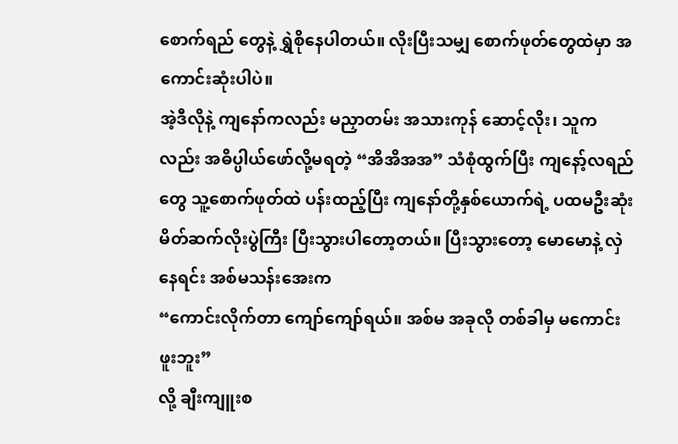စောက်ရည် တွေနဲ့ ရွှဲစိုနေပါတယ်။ လိုးပြီးသမျှ စောက်ဖုတ်တွေထဲမှာ အကောင်းဆုံးပါပဲ။
အဲ့ဒီလိုနဲ့ ကျနော်ကလည်း မညှာတမ်း အသားကုန် ဆောင့်လိုး၊ သူကလည်း အဓိပ္ပါယ်ဖော်လို့မရတဲ့ “အိအိအအ” သံစုံထွက်ပြီး ကျနော့်လရည်တွေ သူ့စောက်ဖုတ်ထဲ ပန်းထည့်ပြီး ကျနော်တို့နှစ်ယောက်ရဲ့ ပထမဦးဆုံး မိတ်ဆက်လိုးပွဲကြီး ပြီးသွားပါတော့တယ်။ ပြီးသွားတော့ မောမောနဲ့ လှဲနေရင်း အစ်မသန်းအေးက
“ကောင်းလိုက်တာ ကျော်ကျော်ရယ်။ အစ်မ အခုလို တစ်ခါမှ မကောင်းဖူးဘူး”
လို့ ချီးကျူးစ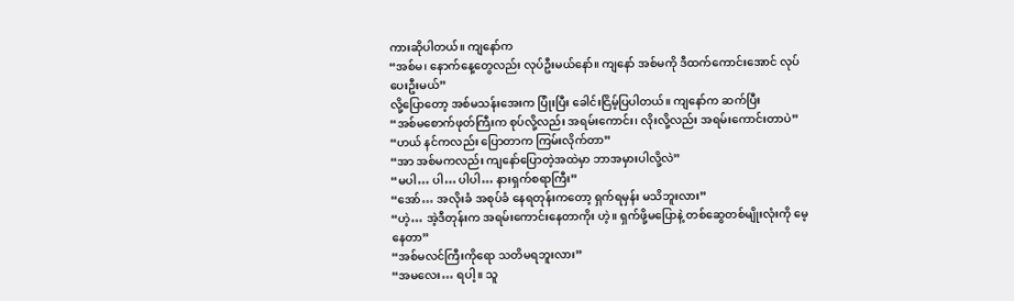ကားဆိုပါတယ်။ ကျနော်က
“အစ်မ၊ နောက်နေ့တွေလည်း လုပ်ဦးမယ်နော်။ ကျနော် အစ်မကို ဒီထက်ကောင်းအောင် လုပ်ပေးဦးမယ်”
လို့ပြောတော့ အစ်မသန်းအေးက ပြုံးပြီး ခေါင်းငြိမ့်ပြပါတယ်။ ကျနော်က ဆက်ပြီး
“အစ်မစောက်ဖုတ်ကြီးက စုပ်လို့လည်း အရမ်းကောင်း၊ လိုးလို့လည်း အရမ်းကောင်းတာပဲ”
“ဟယ် နင်ကလည်း ပြောတာက ကြမ်းလိုက်တာ”
“အာ အစ်မကလည်း ကျနော်ပြောတဲ့အထဲမှာ ဘာအမှားပါလို့လဲ”
“မပါ… ပါ… ပါပါ… နားရှက်စရာကြီး”
“အော်… အလိုးခံ အစုပ်ခံ နေရတုန်းကတော့ ရှက်ရမှန်း မသိဘူးလား”
“ဟဲ့… အဲ့ဒီတုန်းက အရမ်းကောင်းနေတာကိုး ဟဲ့။ ရှက်ဖို့မပြောနဲ့ တစ်ဆွေတစ်မျိုးလုံးကို မေ့နေတာ”
“အစ်မလင်ကြီးကိုရော သတိမရဘူးလား”
“အမလေး… ရပါ့။ သူ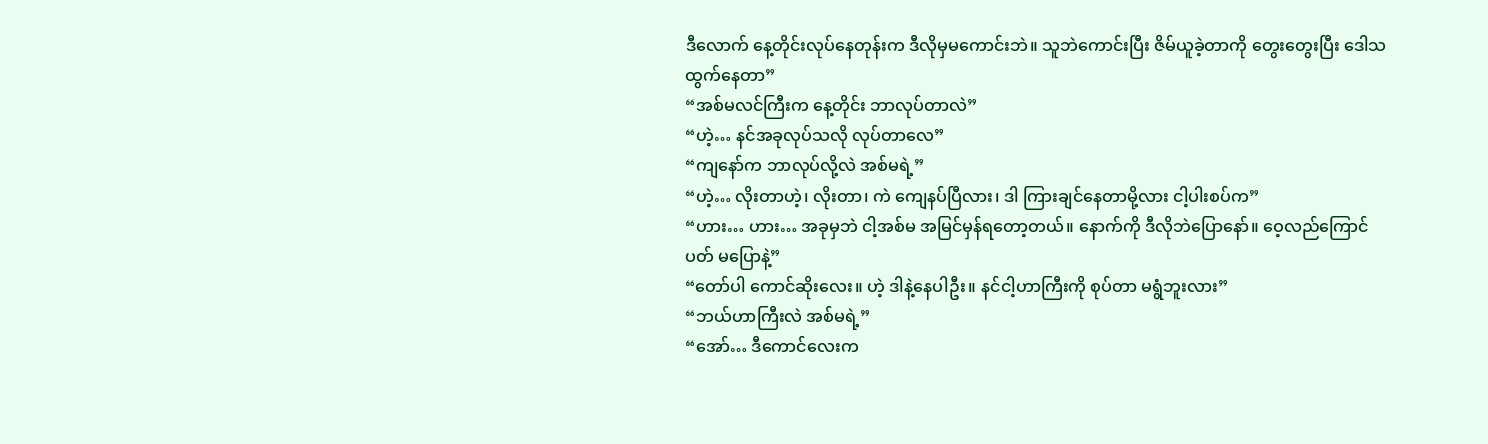ဒီလောက် နေ့တိုင်းလုပ်နေတုန်းက ဒီလိုမှမကောင်းဘဲ။ သူဘဲကောင်းပြီး ဇိမ်ယူခဲ့တာကို တွေးတွေးပြီး ဒေါသထွက်နေတာ”
“အစ်မလင်ကြီးက နေ့တိုင်း ဘာလုပ်တာလဲ”
“ဟဲ့… နင်အခုလုပ်သလို လုပ်တာလေ”
“ကျနော်က ဘာလုပ်လို့လဲ အစ်မရဲ့”
“ဟဲ့… လိုးတာဟဲ့၊ လိုးတာ၊ ကဲ ကျေနပ်ပြီလား၊ ဒါ ကြားချင်နေတာမို့လား ငါ့ပါးစပ်က”
“ဟား… ဟား… အခုမှဘဲ ငါ့အစ်မ အမြင်မှန်ရတော့တယ်။ နောက်ကို ဒီလိုဘဲပြောနော်။ ဝေ့လည်ကြောင်ပတ် မပြောနဲ့”
“တော်ပါ ကောင်ဆိုးလေး။ ဟဲ့ ဒါနဲ့နေပါဦး။ နင်ငါ့ဟာကြီးကို စုပ်တာ မရွံဘူးလား”
“ဘယ်ဟာကြီးလဲ အစ်မရဲ့”
“အော်… ဒီကောင်လေးက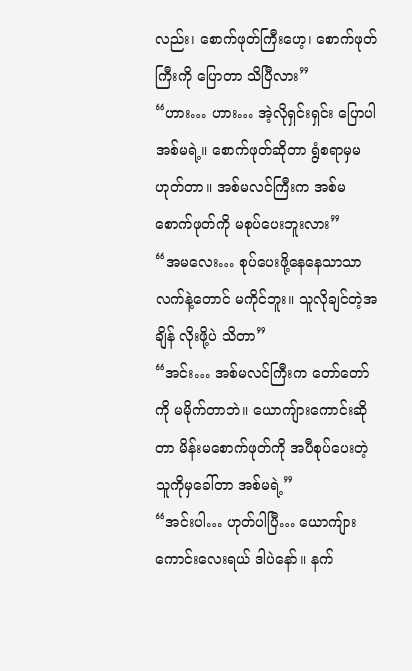လည်း၊ စောက်ဖုတ်ကြီးဟေ့၊ စောက်ဖုတ်ကြီးကို ပြောတာ သိပြီလား”
“ဟား… ဟား… အဲ့လိုရှင်းရှင်း ပြောပါ အစ်မရဲ့။ စောက်ဖုတ်ဆိုတာ ရွံစရာမှမဟုတ်တာ။ အစ်မလင်ကြီးက အစ်မစောက်ဖုတ်ကို မစုပ်ပေးဘူးလား”
“အမလေး… စုပ်ပေးဖို့နေနေသာသာ လက်နဲ့တောင် မကိုင်ဘူး။ သူလိုချင်တဲ့အချိန် လိုးဖို့ပဲ သိတာ”
“အင်း… အစ်မလင်ကြီးက တော်တော်ကို မမိုက်တာဘဲ။ ယောကျ်ားကောင်းဆိုတာ မိန်းမစောက်ဖုတ်ကို အပီစုပ်ပေးတဲ့ သူကိုမှခေါ်တာ အစ်မရဲ့”
“အင်းပါ… ဟုတ်ပါပြီ… ယောကျ်ားကောင်းလေးရယ် ဒါပဲနော်။ နက်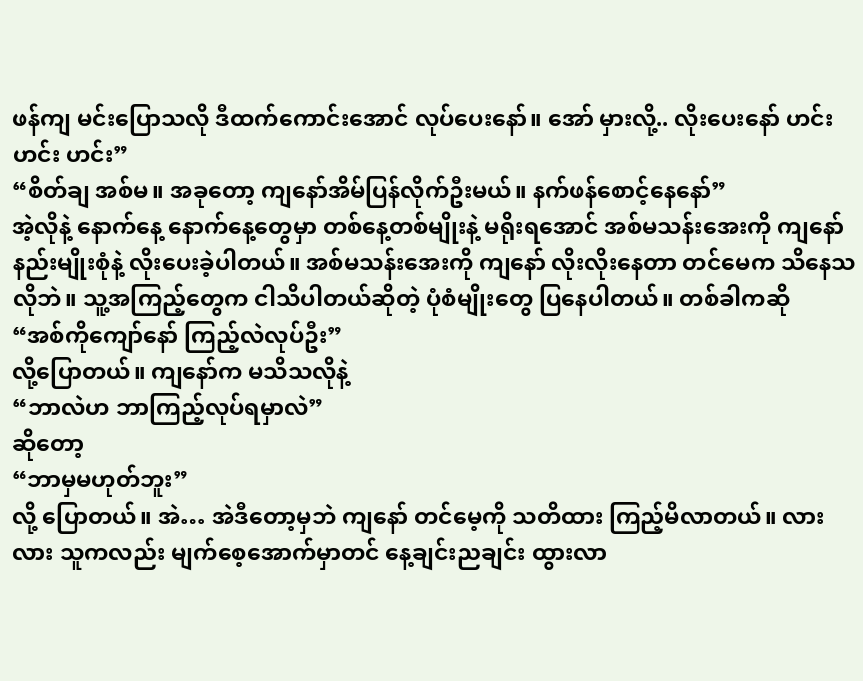ဖန်ကျ မင်းပြောသလို ဒီထက်ကောင်းအောင် လုပ်ပေးနော်။ အော် မှားလို့.. လိုးပေးနော် ဟင်း ဟင်း ဟင်း”
“စိတ်ချ အစ်မ။ အခုတော့ ကျနော်အိမ်ပြန်လိုက်ဦးမယ်။ နက်ဖန်စောင့်နေနော်”
အဲ့လိုနဲ့ နောက်နေ့ နောက်နေ့တွေမှာ တစ်နေ့တစ်မျိုးနဲ့ မရိုးရအောင် အစ်မသန်းအေးကို ကျနော် နည်းမျိုးစုံနဲ့ လိုးပေးခဲ့ပါတယ်။ အစ်မသန်းအေးကို ကျနော် လိုးလိုးနေတာ တင်မေက သိနေသလိုဘဲ။ သူ့အကြည့်တွေက ငါသိပါတယ်ဆိုတဲ့ ပုံစံမျိုးတွေ ပြနေပါတယ်။ တစ်ခါကဆို
“အစ်ကိုကျော်နော် ကြည့်လဲလုပ်ဦး”
လို့ပြောတယ်။ ကျနော်က မသိသလိုနဲ့
“ဘာလဲဟ ဘာကြည့်လုပ်ရမှာလဲ”
ဆိုတော့
“ဘာမှမဟုတ်ဘူး”
လို့ ပြောတယ်။ အဲ… အဲဒီတော့မှဘဲ ကျနော် တင်မေ့ကို သတိထား ကြည့်မိလာတယ်။ လားလား သူကလည်း မျက်စေ့အောက်မှာတင် နေ့ချင်းညချင်း ထွားလာ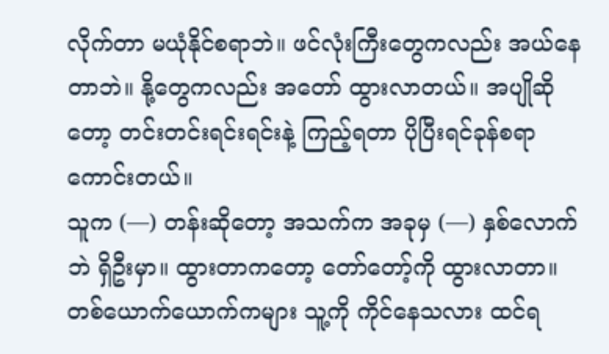လိုက်တာ မယုံနိုင်စရာဘဲ။ ဖင်လုံးကြီးတွေကလည်း အယ်နေတာဘဲ။ နို့တွေကလည်း အတော် ထွားလာတယ်။ အပျိုဆိုတော့ တင်းတင်းရင်းရင်းနဲ့ ကြည့်ရတာ ပိုပြီးရင်ခုန်စရာကောင်းတယ်။
သူက (—) တန်းဆိုတော့ အသက်က အခုမှ (—) နှစ်လောက်ဘဲ ရှိဦးမှာ။ ထွားတာကတော့ တော်တော့်ကို ထွားလာတာ။ တစ်ယောက်ယောက်ကများ သူ့ကို ကိုင်နေသလား ထင်ရ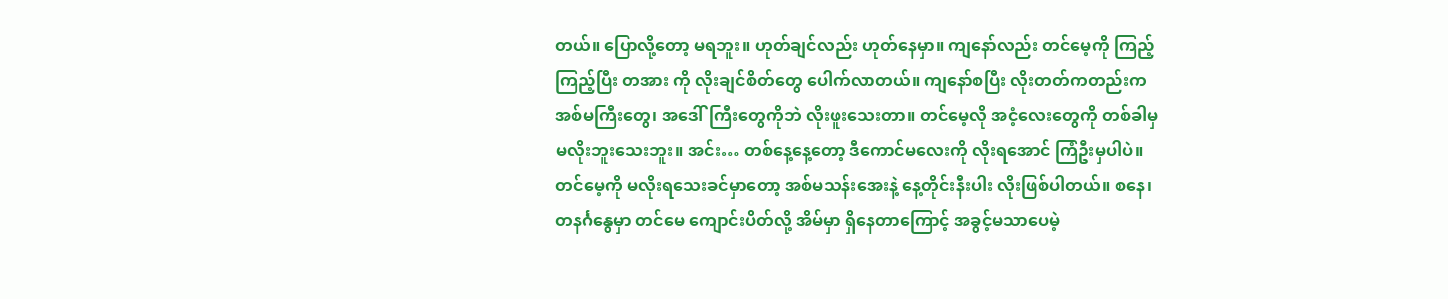တယ်။ ပြောလို့တော့ မရဘူး။ ဟုတ်ချင်လည်း ဟုတ်နေမှာ။ ကျနော်လည်း တင်မေ့ကို ကြည့်ကြည့်ပြီး တအား ကို လိုးချင်စိတ်တွေ ပေါက်လာတယ်။ ကျနော်စပြီး လိုးတတ်ကတည်းက အစ်မကြီးတွေ၊ အဒေါ်ကြီးတွေကိုဘဲ လိုးဖူးသေးတာ။ တင်မေ့လို အငံ့လေးတွေကို တစ်ခါမှ မလိုးဘူးသေးဘူး။ အင်း… တစ်နေ့နေ့တော့ ဒီကောင်မလေးကို လိုးရအောင် ကြံဦးမှပါပဲ။
တင်မေ့ကို မလိုးရသေးခင်မှာတော့ အစ်မသန်းအေးနဲ့ နေ့တိုင်းနီးပါး လိုးဖြစ်ပါတယ်။ စနေ၊ တနင်္ဂနွေမှာ တင်မေ ကျောင်းပိတ်လို့ အိမ်မှာ ရှိနေတာကြောင့် အခွင့်မသာပေမဲ့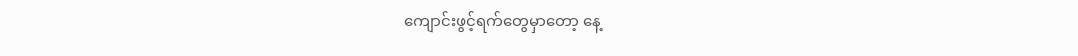ကျောင်းဖွင့်ရက်တွေမှာတော့ နေ့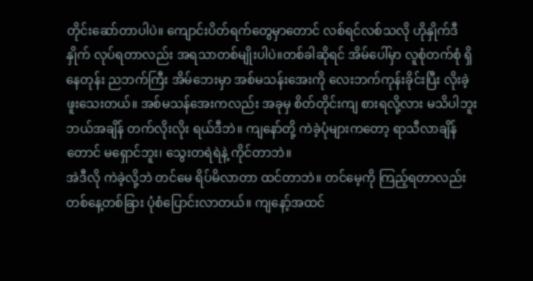တိုင်းဆော်တာပါပဲ။ ကျောင်းပိတ်ရက်တွေမှာတောင် လစ်ရင်လစ်သလို ဟိုနှိုက်ဒီနှိုက် လုပ်ရတာလည်း အရသာတစ်မျိုးပါပဲ။တစ်ခါဆိုရင် အိမ်ပေါ်မှာ လူစုံတက်စုံ ရှိနေတုန်း ညဘက်ကြီး အိမ်ဘေးမှာ အစ်မသန်းအေးကို လေးဘက်ကုန်းခိုင်းပြီး လိုးခဲ့ဖူးသေးတယ်။ အစ်မသန်အေးကလည်း အခုမှ စိတ်တိုင်းကျ စားရလို့လား မသိပါဘူး ဘယ်အချိန် တက်လိုးလိုး ရယ်ဒီဘဲ။ ကျနော်တို့ ကဲခဲ့ပုံများကတော့ ရာသီလာချိန်တောင် မရှောင်ဘူး၊ သွေးတရဲရဲနဲ့ ကိုင်တာဘဲ။
အဲဒီလို ကဲခဲ့လို့ဘဲ တင်မေ ရိပ်မိလာတာ ထင်တာဘဲ။ တင်မေ့ကို ကြည့်ရတာလည်း တစ်နေ့တစ်ခြား ပုံစံပြောင်းလာတယ်။ ကျနော့်အထင်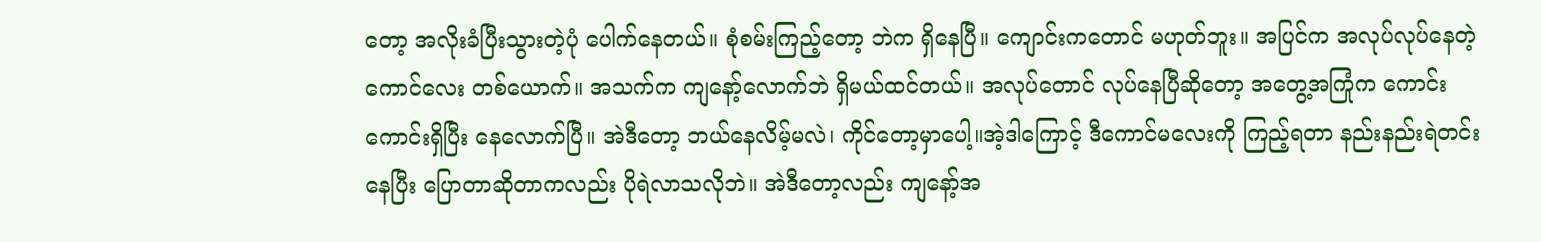တော့ အလိုးခံပြီးသွားတဲ့ပုံ ပေါက်နေတယ်။ စုံစမ်းကြည့်တော့ ဘဲက ရှိနေပြီ။ ကျောင်းကတောင် မဟုတ်ဘူး။ အပြင်က အလုပ်လုပ်နေတဲ့ကောင်လေး တစ်ယောက်။ အသက်က ကျနော့်လောက်ဘဲ ရှိမယ်ထင်တယ်။ အလုပ်တောင် လုပ်နေပြီဆိုတော့ အတွေ့အကြုံက ကောင်းကောင်းရှိပြီး နေလောက်ပြီ။ အဲဒီတော့ ဘယ်နေလိမ့်မလဲ၊ ကိုင်တော့မှာပေါ့။အဲ့ဒါကြောင့် ဒီကောင်မလေးကို ကြည့်ရတာ နည်းနည်းရဲတင်းနေပြီး ပြောတာဆိုတာကလည်း ပိုရဲလာသလိုဘဲ။ အဲဒီတော့လည်း ကျနော့်အ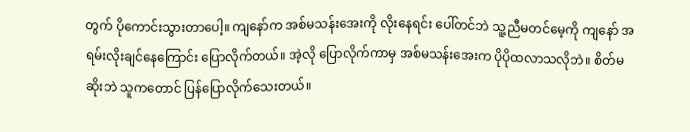တွက် ပိုကောင်းသွားတာပေါ့။ ကျနော်က အစ်မသန်းအေးကို လိုးနေရင်း ပေါ်တင်ဘဲ သူ့ညီမတင်မေ့ကို ကျနော် အရမ်းလိုးချင်နေကြောင်း ပြောလိုက်တယ်။ အဲ့လို ပြောလိုက်ကာမှ အစ်မသန်းအေးက ပိုပိုထလာသလိုဘဲ။ စိတ်မဆိုးဘဲ သူကတောင် ပြန်ပြောလိုက်သေးတယ်။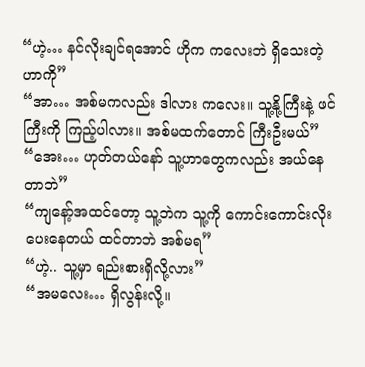“ဟဲ့… နင်လိုးချင်ရအောင် ဟိုက ကလေးဘဲ ရှိသေးတဲ့ဟာကို”
“အာ… အစ်မကလည်း ဒါလား ကလေး။ သူ့နို့ကြီးနဲ့ ဖင်ကြီးကို ကြည့်ပါလား။ အစ်မထက်တောင် ကြီးဦးမယ်”
“အေး… ဟုတ်တယ်နော် သူ့ဟာတွေကလည်း အယ်နေတာဘဲ”
“ကျနော့်အထင်တော့ သူ့ဘဲက သူ့ကို ကောင်းကောင်းလိုးပေးနေတယ် ထင်တာဘဲ အစ်မရ”
“ဟဲ့.. သူ့မှာ ရည်းစားရှိလို့လား”
“အမလေး… ရှိလွန်းလို့။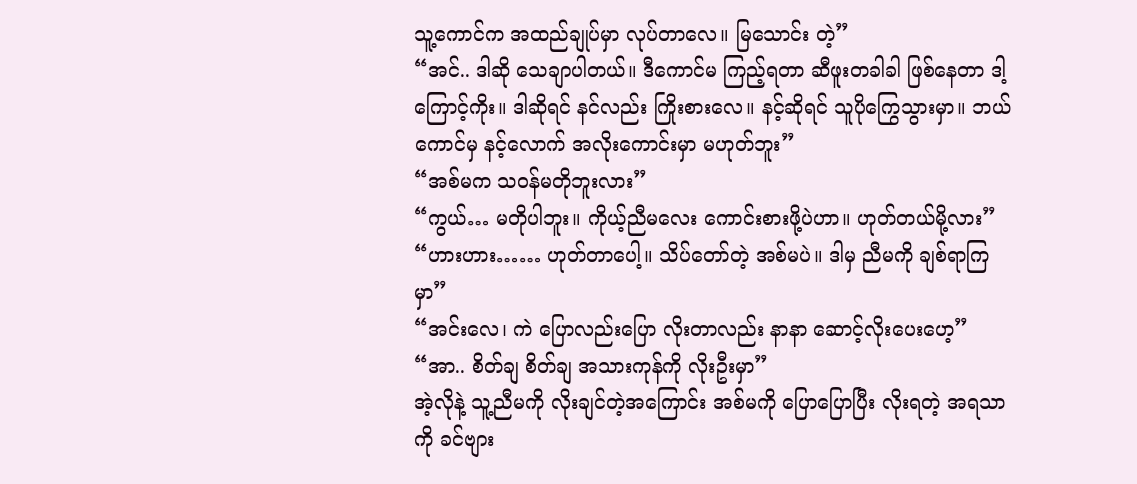သူ့ကောင်က အထည်ချုပ်မှာ လုပ်တာလေ။ မြသောင်း တဲ့”
“အင်.. ဒါဆို သေချာပါတယ်။ ဒီကောင်မ ကြည့်ရတာ ဆီဖူးတခါခါ ဖြစ်နေတာ ဒါ့ကြောင့်ကိုး။ ဒါဆိုရင် နင်လည်း ကြိုးစားလေ။ နင့်ဆိုရင် သူပိုကြွေသွားမှာ။ ဘယ်ကောင်မှ နင့်လောက် အလိုးကောင်းမှာ မဟုတ်ဘူး”
“အစ်မက သဝန်မတိုဘူးလား”
“ကွယ်… မတိုပါဘူး။ ကိုယ့်ညီမလေး ကောင်းစားဖို့ပဲဟာ။ ဟုတ်တယ်မို့လား”
“ဟားဟား…… ဟုတ်တာပေါ့။ သိပ်တော်တဲ့ အစ်မပဲ။ ဒါမှ ညီမကို ချစ်ရာကြမှာ”
“အင်းလေ၊ ကဲ ပြောလည်းပြော လိုးတာလည်း နာနာ ဆောင့်လိုးပေးဟေ့”
“အာ.. စိတ်ချ စိတ်ချ အသားကုန်ကို လိုးဦးမှာ”
အဲ့လိုနဲ့ သူ့ညီမကို လိုးချင်တဲ့အကြောင်း အစ်မကို ပြောပြောပြီး လိုးရတဲ့ အရသာကို ခင်ဗျား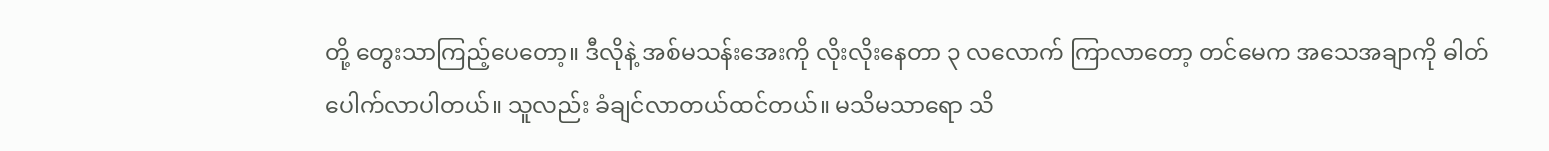တို့ တွေးသာကြည့်ပေတော့။ ဒီလိုနဲ့ အစ်မသန်းအေးကို လိုးလိုးနေတာ ၃ လလောက် ကြာလာတော့ တင်မေက အသေအချာကို ဓါတ်ပေါက်လာပါတယ်။ သူလည်း ခံချင်လာတယ်ထင်တယ်။ မသိမသာရော သိ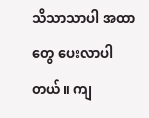သိသာသာပါ အထာတွေ ပေးလာပါတယ်။ ကျ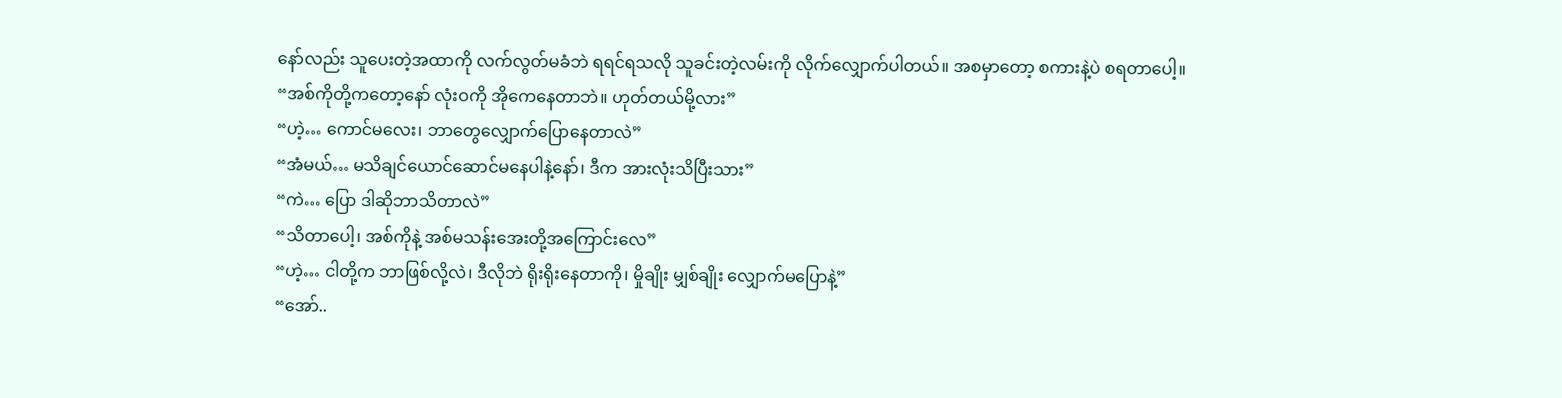နော်လည်း သူပေးတဲ့အထာကို လက်လွတ်မခံဘဲ ရရင်ရသလို သူခင်းတဲ့လမ်းကို လိုက်လျှောက်ပါတယ်။ အစမှာတော့ စကားနဲ့ပဲ စရတာပေါ့။
“အစ်ကိုတို့ကတော့နော် လုံးဝကို အိုကေနေတာဘဲ။ ဟုတ်တယ်မို့လား”
“ဟဲ့… ကောင်မလေး၊ ဘာတွေလျှောက်ပြောနေတာလဲ”
“အံမယ်… မသိချင်ယောင်ဆောင်မနေပါနဲ့နော်၊ ဒီက အားလုံးသိပြီးသား”
“ကဲ… ပြော ဒါဆိုဘာသိတာလဲ”
“သိတာပေါ့၊ အစ်ကိုနဲ့ အစ်မသန်းအေးတို့အကြောင်းလေ”
“ဟဲ့… ငါတို့က ဘာဖြစ်လို့လဲ၊ ဒီလိုဘဲ ရိုးရိုးနေတာကို၊ မှိုချိုး မျှစ်ချိုး လျှောက်မပြောနဲ့”
“အော်..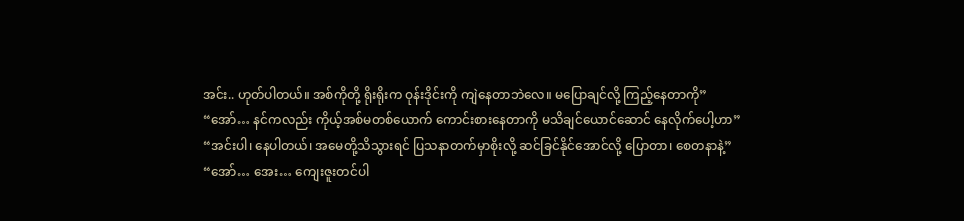အင်း.. ဟုတ်ပါတယ်။ အစ်ကိုတို့ ရိုးရိုးက ဝုန်းဒိုင်းကို ကျဲနေတာဘဲလေ။ မပြောချင်လို့ ကြည့်နေတာကို”
“အော်… နင်ကလည်း ကိုယ့်အစ်မတစ်ယောက် ကောင်းစားနေတာကို မသိချင်ယောင်ဆောင် နေလိုက်ပေါ့ဟာ”
“အင်းပါ၊ နေပါတယ်၊ အမေတို့သိသွားရင် ပြသနာတက်မှာစိုးလို့ ဆင်ခြင်နိုင်အောင်လို့ ပြောတာ၊ စေတနာနဲ့”
“အော်… အေး… ကျေးဇူးတင်ပါ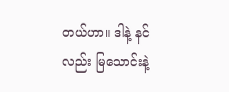တယ်ဟာ။ ဒါနဲ့ နင်လည်း မြသောင်းနဲ့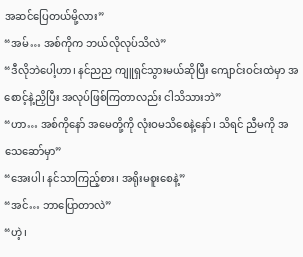အဆင်ပြေတယ်မို့လား”
“အမ်… အစ်ကိုက ဘယ်လိုလုပ်သိလဲ”
“ဒီလိုဘဲပေါ့ဟာ၊ နင်ညည ကျူရှင်သွားမယ်ဆိုပြီး ကျောင်းဝင်းထဲမှာ အစောင့်နဲ့ညှိပြီး အလုပ်ဖြစ်ကြတာလည်း ငါသိသားဘဲ”
“ဟာ… အစ်ကိုနော် အမေတို့ကို လုံးဝမသိစေနဲ့နော်၊ သိရင် ညီမကို အသေဆော်မှာ”
“အေးပါ၊ နင်သာကြည့်စား၊ အရိုးမစူးစေနဲ့”
“အင်… ဘာပြောတာလဲ”
“ဟဲ့၊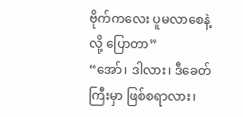ဗိုက်ကလေး ပူမလာစေနဲ့လို့ ပြောတာ”
“အော်၊ ဒါလား၊ ဒီခေတ်ကြီးမှာ ဖြစ်စရာလား၊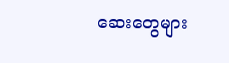ဆေးတွေများ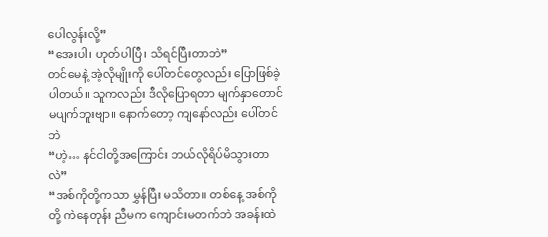ပေါလွန်းလို့”
“အေးပါ၊ ဟုတ်ပါပြီ၊ သိရင်ပြီးတာဘဲ”
တင်မေနဲ့ အဲ့လိုမျိုးကို ပေါ်တင်တွေလည်း ပြောဖြစ်ခဲ့ပါတယ်။ သူကလည်း ဒီလိုပြောရတာ မျက်နှာတောင် မပျက်ဘူးဗျာ။ နောက်တော့ ကျနော်လည်း ပေါ်တင်ဘဲ
“ဟဲ့… နင်ငါတို့အကြောင်း ဘယ်လိုရိပ်မိသွားတာလဲ”
“အစ်ကိုတို့ကသာ မွှန်ပြီး မသိတာ။ တစ်နေ့ အစ်ကိုတို့ ကဲနေတုန်း ညီမက ကျောင်းမတက်ဘဲ အခန်းထဲ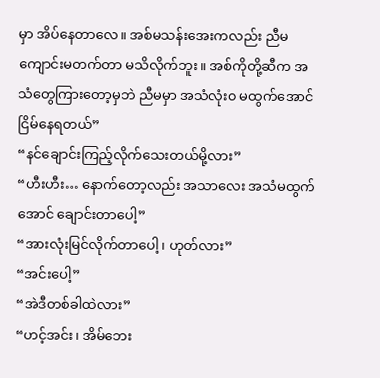မှာ အိပ်နေတာလေ။ အစ်မသန်းအေးကလည်း ညီမကျောင်းမတက်တာ မသိလိုက်ဘူး။ အစ်ကိုတို့ဆီက အသံတွေကြားတော့မှဘဲ ညီမမှာ အသံလုံး၀ မထွက်အောင် ငြိမ်နေရတယ်”
“နင်ချောင်းကြည့်လိုက်သေးတယ်မို့လား”
“ဟီးဟီး… နောက်တော့လည်း အသာလေး အသံမထွက်အောင် ချောင်းတာပေါ့”
“အားလုံးမြင်လိုက်တာပေါ့၊ ဟုတ်လား”
“အင်းပေါ့”
“အဲဒီတစ်ခါထဲလား”
“ဟင့်အင်း၊ အိမ်ဘေး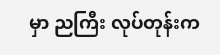မှာ ညကြီး လုပ်တုန်းက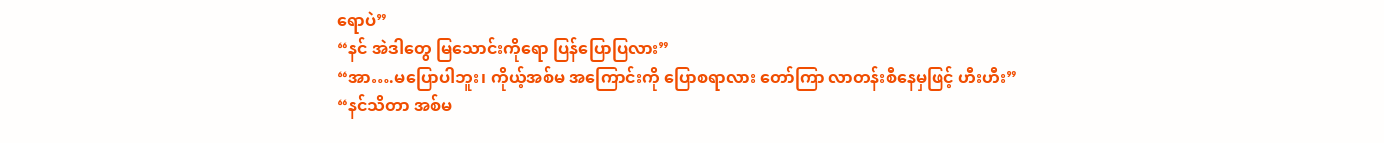ရောပဲ”
“နင် အဲဒါတွေ မြသောင်းကိုရော ပြန်ပြောပြလား”
“အာ….မပြောပါဘူး၊ ကိုယ့်အစ်မ အကြောင်းကို ပြောစရာလား တော်ကြာ လာတန်းစီနေမှဖြင့် ဟီးဟီး”
“နင်သိတာ အစ်မ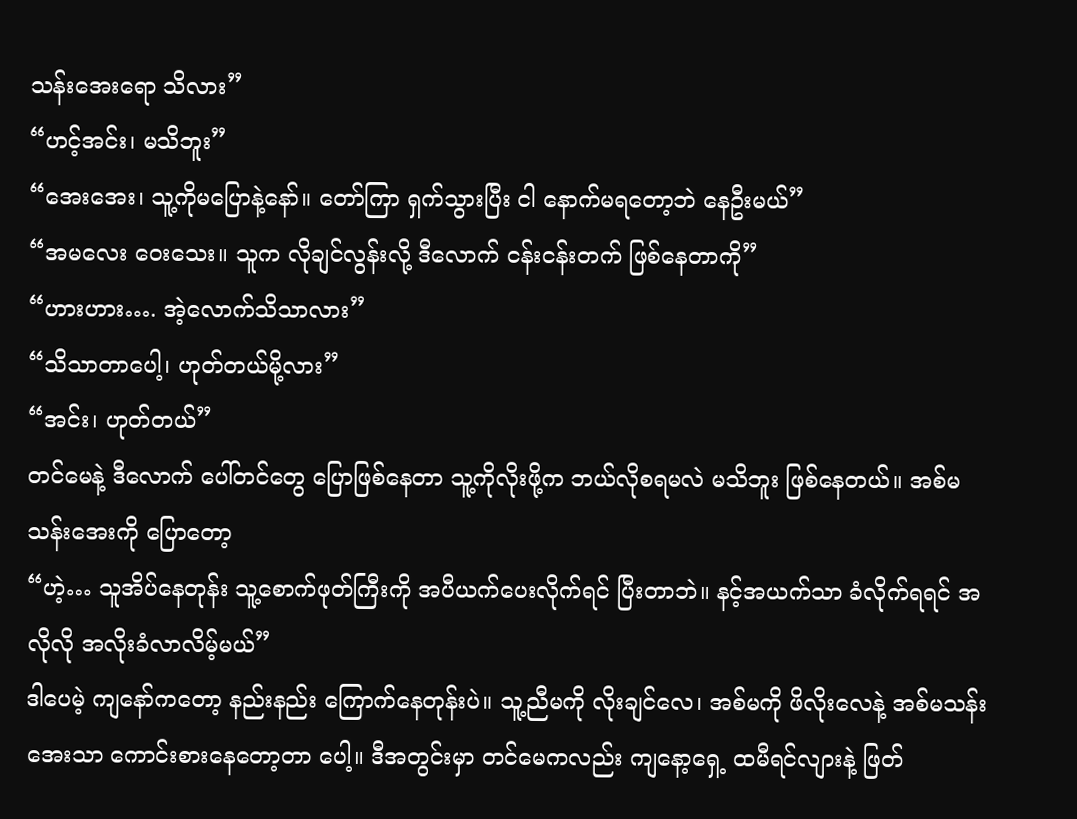သန်းအေးရော သိလား”
“ဟင့်အင်း၊ မသိဘူး”
“အေးအေး၊ သူ့ကိုမပြောနဲ့နော်။ တော်ကြာ ရှက်သွားပြီး ငါ နောက်မရတော့ဘဲ နေဦးမယ်”
“အမလေး ဝေးသေး။ သူက လိုချင်လွန်းလို့ ဒီလောက် ငန်းငန်းတက် ဖြစ်နေတာကို”
“ဟားဟား…. အဲ့လောက်သိသာလား”
“သိသာတာပေါ့၊ ဟုတ်တယ်မို့လား”
“အင်း၊ ဟုတ်တယ်”
တင်မေနဲ့ ဒီလောက် ပေါ်တင်တွေ ပြောဖြစ်နေတာ သူ့ကိုလိုးဖို့က ဘယ်လိုစရမလဲ မသိဘူး ဖြစ်နေတယ်။ အစ်မသန်းအေးကို ပြောတော့
“ဟဲ့… သူအိပ်နေတုန်း သူ့စောက်ဖုတ်ကြီးကို အပီယက်ပေးလိုက်ရင် ပြီးတာဘဲ။ နင့်အယက်သာ ခံလိုက်ရရင် အလိုလို အလိုးခံလာလိမ့်မယ်”
ဒါပေမဲ့ ကျနော်ကတော့ နည်းနည်း ကြောက်နေတုန်းပဲ။ သူ့ညီမကို လိုးချင်လေ၊ အစ်မကို ဖိလိုးလေနဲ့ အစ်မသန်းအေးသာ ကောင်းစားနေတော့တာ ပေါ့။ ဒီအတွင်းမှာ တင်မေကလည်း ကျနော့ရှေ့ ထမီရင်လျားနဲ့ ဖြတ်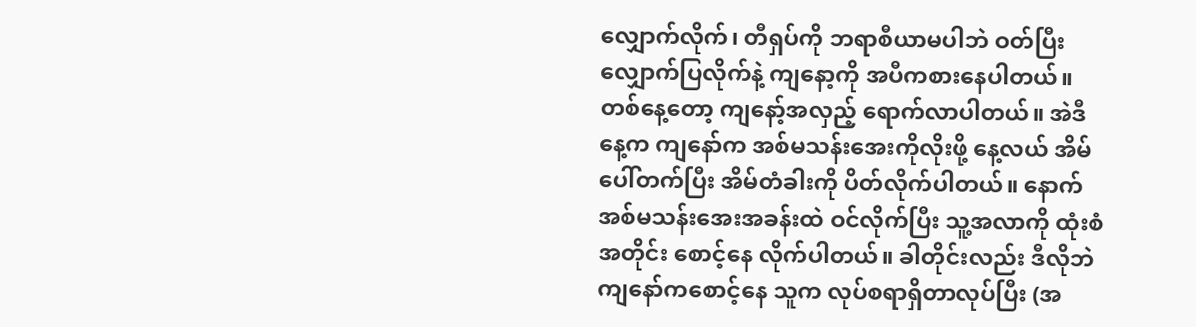လျှောက်လိုက်၊ တီရှပ်ကို ဘရာစီယာမပါဘဲ ဝတ်ပြီး လျှောက်ပြလိုက်နဲ့ ကျနော့ကို အပီကစားနေပါတယ်။
တစ်နေ့တော့ ကျနော့်အလှည့် ရောက်လာပါတယ်။ အဲဒီနေ့က ကျနော်က အစ်မသန်းအေးကိုလိုးဖို့ နေ့လယ် အိမ်ပေါ်တက်ပြီး အိမ်တံခါးကို ပိတ်လိုက်ပါတယ်။ နောက် အစ်မသန်းအေးအခန်းထဲ ဝင်လိုက်ပြီး သူ့အလာကို ထုံးစံအတိုင်း စောင့်နေ လိုက်ပါတယ်။ ခါတိုင်းလည်း ဒီလိုဘဲ ကျနော်ကစောင့်နေ သူက လုပ်စရာရှိတာလုပ်ပြီး (အ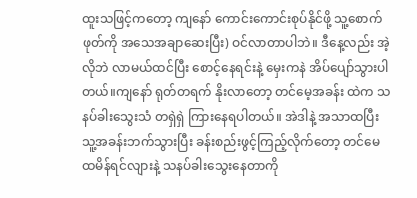ထူးသဖြင့်ကတော့ ကျနော် ကောင်းကောင်းစုပ်နိုင်ဖို့ သူ့စောက်ဖုတ်ကို အသေအချာဆေးပြီး) ဝင်လာတာပါဘဲ။ ဒီနေ့လည်း အဲ့လိုဘဲ လာမယ်ထင်ပြီး စောင့်နေရင်းနဲ့ မှေးကနဲ အိပ်ပျော်သွားပါတယ်။ကျနော် ရုတ်တရက် နိုးလာတော့ တင်မေ့အခန်း ထဲက သနပ်ခါးသွေးသံ တရှဲရှဲ ကြားနေရပါတယ်။ အဲဒါနဲ့ အသာထပြီး သူ့အခန်းဘက်သွားပြီး ခန်းစည်းဖွင့်ကြည့်လိုက်တော့ တင်မေ ထမိန်ရင်လျားနဲ့ သနပ်ခါးသွေးနေတာကို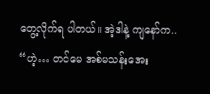တွေ့လိုက်ရ ပါတယ်။ အဲ့ဒါနဲ့ ကျနော်က..
“ဟဲ့… တင်မေ အစ်မသန်းအေး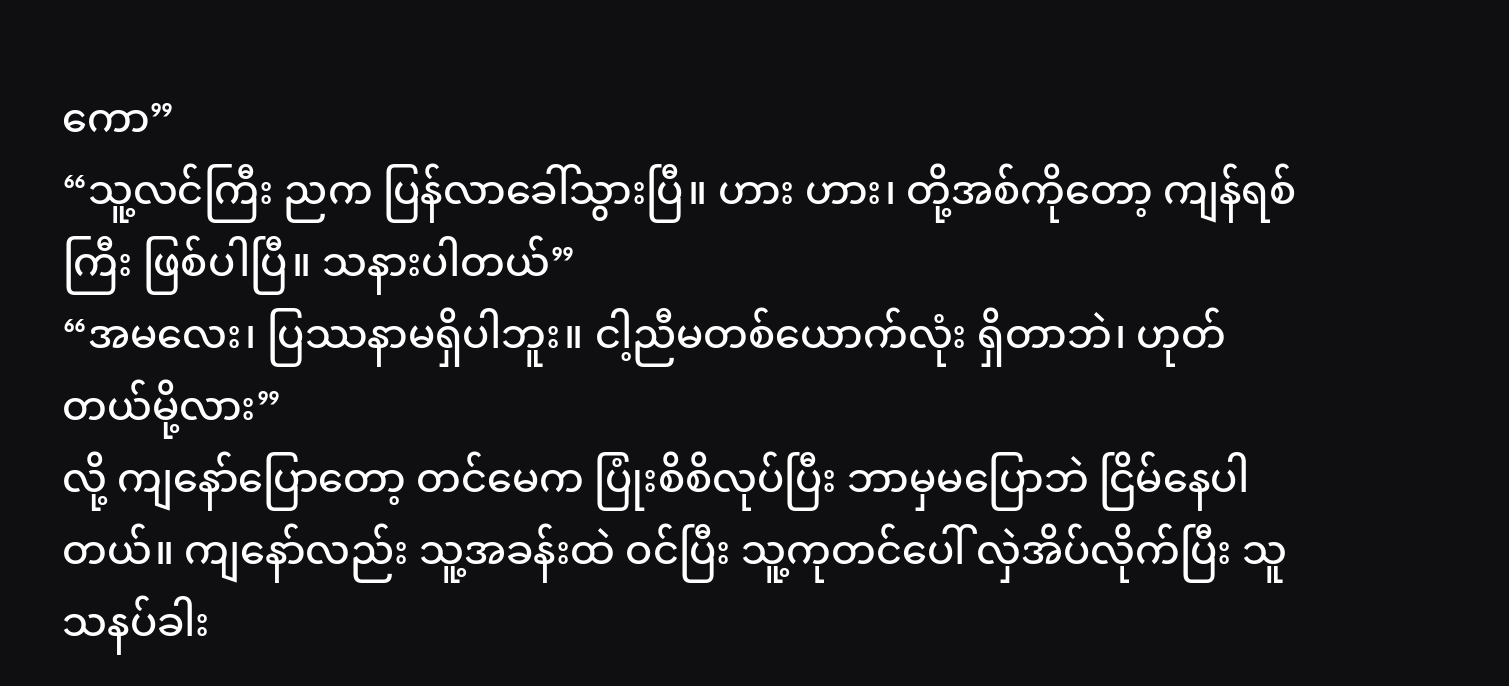ကော”
“သူ့လင်ကြီး ညက ပြန်လာခေါ်သွားပြီ။ ဟား ဟား၊ တို့အစ်ကိုတော့ ကျန်ရစ်ကြီး ဖြစ်ပါပြီ။ သနားပါတယ်”
“အမလေး၊ ပြဿနာမရှိပါဘူး။ ငါ့ညီမတစ်ယောက်လုံး ရှိတာဘဲ၊ ဟုတ်တယ်မို့လား”
လို့ ကျနော်ပြောတော့ တင်မေက ပြုံးစိစိလုပ်ပြီး ဘာမှမပြောဘဲ ငြိမ်နေပါတယ်။ ကျနော်လည်း သူ့အခန်းထဲ ဝင်ပြီး သူ့ကုတင်ပေါ် လှဲအိပ်လိုက်ပြီး သူသနပ်ခါး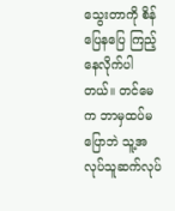သွေးတာကို စိန်ပြေနပြေ ကြည့်နေလိုက်ပါတယ်။ တင်မေက ဘာမှထပ်မပြောဘဲ သူ့အလုပ်သူဆက်လုပ်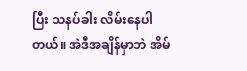ပြီး သနပ်ခါး လိမ်းနေပါတယ်။ အဲဒီအချိန်မှာဘဲ အိမ်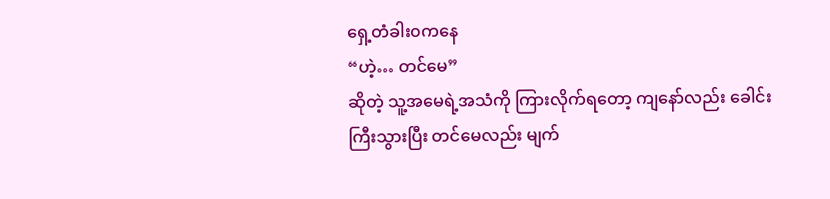ရှေ့တံခါး၀ကနေ
“ဟဲ့… တင်မေ”
ဆိုတဲ့ သူ့အမေရဲ့အသံကို ကြားလိုက်ရတော့ ကျနော်လည်း ခေါင်းကြီးသွားပြီး တင်မေလည်း မျက်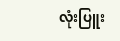လုံးပြူး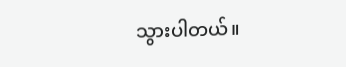သွားပါတယ်။